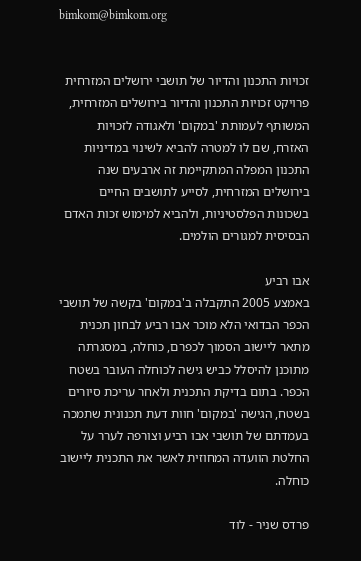bimkom@bimkom.org


זכויות התכנון והדיור של תושבי ירושלים המזרחית
פרויקט זכויות התכנון והדיור בירושלים המזרחית, המשותף לעמותת 'במקום' ולאגודה לזכויות האזרח, שם לו למטרה להביא לשינוי במדיניות התכנון המפלה המתקיימת זה ארבעים שנה בירושלים המזרחית, לסייע לתושבים החיים בשכונות הפלסטיניות, ולהביא למימוש זכות האדם הבסיסית למגורים הולמים.

אבו רביע
באמצע 2005 התקבלה ב'במקום' בקשה של תושבי הכפר הבדואי הלא מוכר אבו רביע לבחון תכנית מתאר ליישוב הסמוך לכפרם, כוחלה, במסגרתה מתוכנן להיסלל כביש גישה לכוחלה העובר בשטח הכפר. בתום בדיקת התכנית ולאחר עריכת סיורים בשטח, הגישה 'במקום' חוות דעת תכנונית שתמכה בעמדתם של תושבי אבו רביע וצורפה לערר על החלטת הוועדה המחוזית לאשר את התכנית ליישוב כוחלה.

פרדס שניר - לוד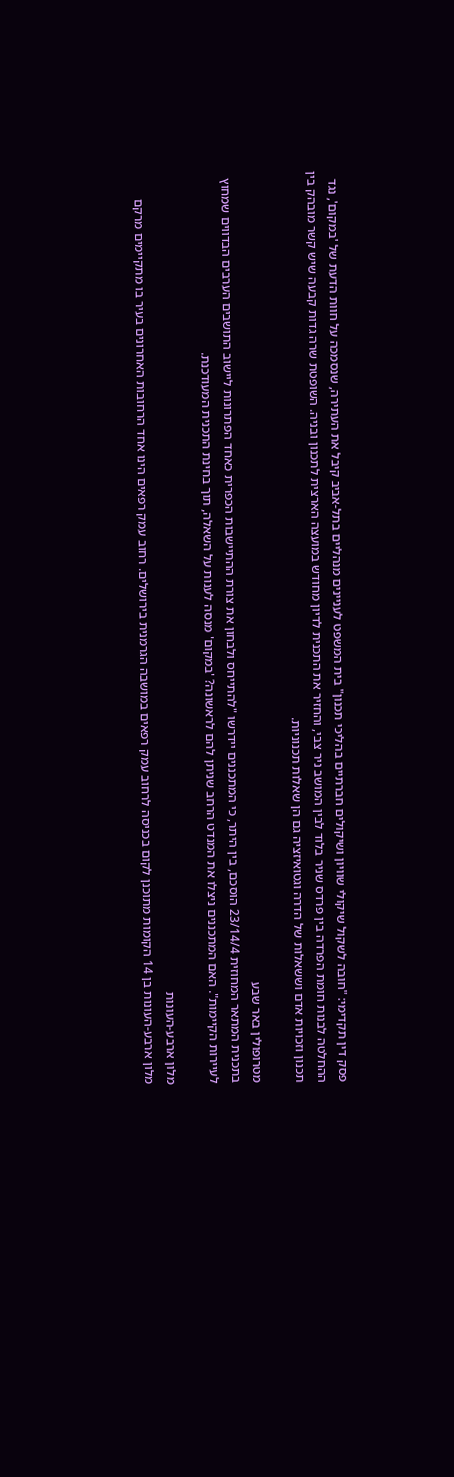פסק דין תקדימי: "חובה לשקול שיקולי שוויון ושיקולים חברתיים בהליכי תכנון" בית המשפט לעניינים מנהליים בתל-אביב קיבל את העתירה, שנסמכה על חוות הדעת של 'במקום', נגד ההחלטה לבנות חומת הפרדה בין פרדס שניר בלוד לבין המושב ניר צבי, והחזיר את התכנית לדיון מחודש במועצה הארצית לתכנון ובניה. השופטת שרה גדות קבעה שיש קשר מובהק בין תכנון וזכויות אדם וששאלות של הדרה וגטואיזציה גם הן שאלות תכנוניות.

מטרופולין באר שבע
בתכנית המתאר המחוזית 23/14/4 הוסכם, בין היתר, כי המתכננים יידרשו "להתייחס ולבחון את צורת ההתיישבות הכפרית כאחד הפתרונות ליישוב התושבים הערבים הבדווים שמחוץ לעיירות הקיימות". האם המתכננים ניצלו את המנדט הרחב שניתן להם לראשונה? 'במקום' מנסה לענות על השאלה, תוך בחינת התכנית המעודכנת.

מלון ארבע-העונות
מלון ארבע-העונות בן 14 הקומות מתוכנן לקום בכניסה לרחוב עמק רפאים במושבה הגרמנית בירושלים. רחוב עמק רפאים הינו אחד הרחובות האחרונים בעיר בו מתקיימים מרקם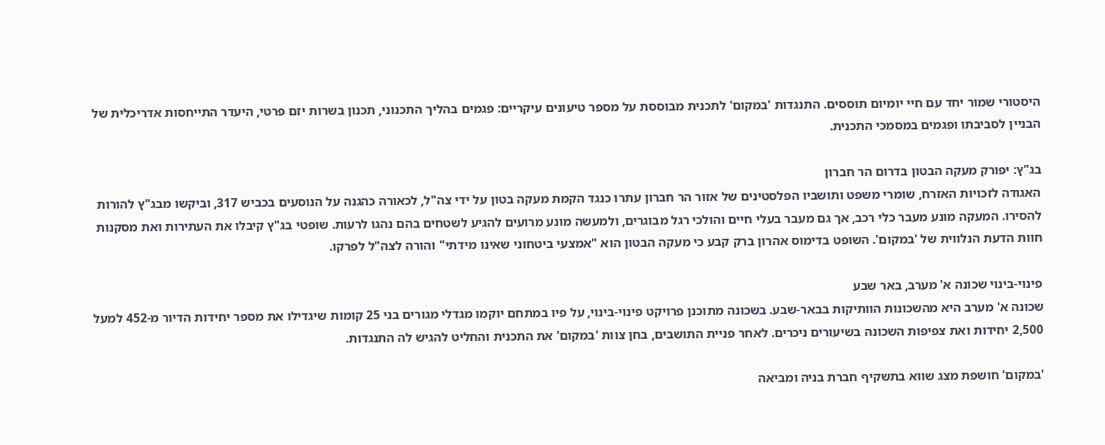היסטורי שמור יחד עם חיי יומיום תוססים. התנגדות 'במקום' לתכנית מבוססת על מספר טיעונים עיקריים: פגמים בהליך התכנוני, תכנון בשרות יזם פרטי, היעדר התייחסות אדריכלית של הבניין לסביבתו ופגמים במסמכי התכנית.

בג"ץ: יפורק מעקה הבטון בדרום הר חברון
האגודה לזכויות האזרח, שומרי משפט ותושביו הפלסטינים של אזור הר חברון עתרו כנגד הקמת מעקה בטון על ידי צה"ל, לכאורה כהגנה על הנוסעים בכביש 317, וביקשו מבג"ץ להורות להסירו. המעקה מונע מעבר כלי רכב, אך גם מעבר בעלי חיים והולכי רגל מבוגרים, ולמעשה מונע מרועים להגיע לשטחים בהם נהגו לרעות. שופטי בג"ץ קיבלו את העתירות ואת מסקנות חוות הדעת הנלווית של 'במקום'. השופט בדימוס אהרון ברק קבע כי מעקה הבטון הוא "אמצעי ביטחוני שאינו מידתי" והורה לצה"ל לפרקו.

פינוי-בינוי שכונה א' מערב, באר שבע
שכונה א' מערב היא מהשכונות הוותיקות בבאר-שבע. בשכונה מתוכנן פרויקט פינוי-בינוי, על פיו במתחם יוקמו מגדלי מגורים בני 25 קומות שיגדילו את מספר יחידות הדיור מ-452 למעל 2,500 יחידות ואת צפיפות השכונה בשיעורים ניכרים. לאחר פניית התושבים, בחן צוות 'במקום' את התכנית והחליט להגיש לה התנגדות.

'במקום' חושפת מצג שווא בתשקיף חברת בניה ומביאה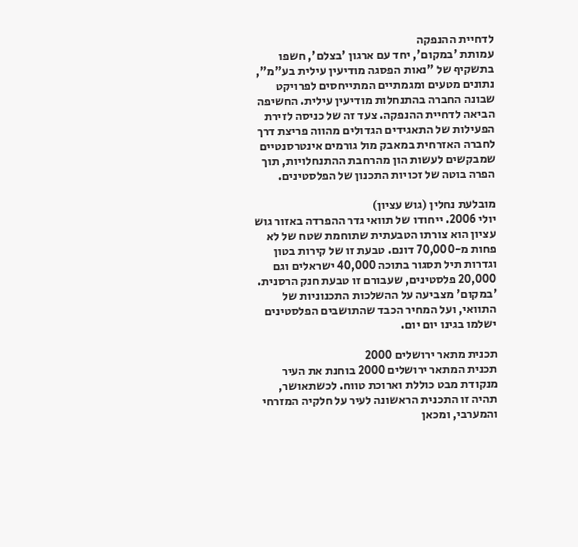לדחיית ההנפקה
עמותת 'במקום', יחד עם ארגון 'בצלם', חשפו בתשקיף של "נאות הפסגה מודיעין עילית בע"מ", נתונים מטעים ומגמתיים המתייחסים לפרויקט שבונה החברה בהתנחלות מודיעין עילית. החשיפה הביאה לדחיית ההנפקה. צעד זה של כניסה לזירת הפעילות של התאגידים הגדולים מהווה פריצת דרך לחברה האזרחית במאבק מול גורמים אינטרסנטיים שמבקשים לעשות הון מהרחבת ההתנחלויות, תוך הפרה בוטה של זכויות התכנון של הפלסטינים.

מובלעת נחלין (גוש עציון)
יולי 2006. ייחודו של תוואי גדר ההפרדה באזור גוש עציון הוא צורתו הטבעתית שתוחמת שטח של לא פחות מ-70,000 דונם. טבעת זו של קירות בטון וגדרות תיל תסגור בתוכה 40,000 ישראלים וגם 20,000 פלסטינים, שעבורם זו טבעת חנק הרסנית. 'במקום' מצביעה על ההשלכות התכנוניות של התוואי, ועל המחיר הכבד שהתושבים הפלסטינים ישלמו בגינו יום יום.

תכנית מתאר ירושלים 2000
תכנית המתאר ירושלים 2000 בוחנת את העיר מנקודת מבט כוללת וארוכת טווח. לכשתאושר, תהיה זו התכנית הראשונה לעיר על חלקיה המזרחי והמערבי, ומכאן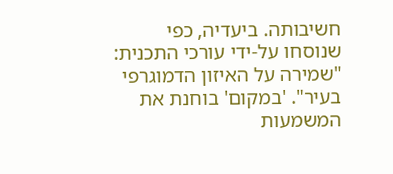חשיבותה. ביעדיה, כפי שנוסחו על-ידי עורכי התכנית: "שמירה על האיזון הדמוגרפי בעיר". 'במקום' בוחנת את המשמעות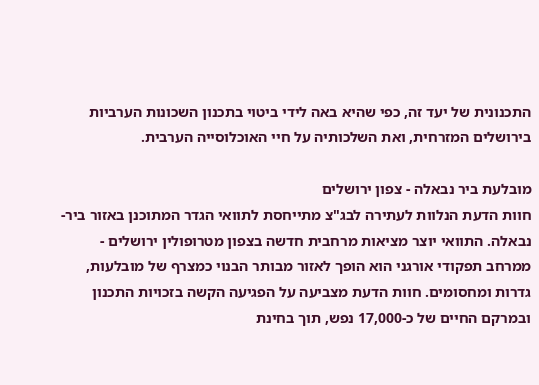התכנונית של יעד זה, כפי שהיא באה לידי ביטוי בתכנון השכונות הערביות בירושלים המזרחית, ואת השלכותיה על חיי האוכלוסייה הערבית.

מובלעת ביר נבאלה - צפון ירושלים
חוות הדעת הנלוות לעתירה לבג"צ מתייחסת לתוואי הגדר המתוכנן באזור ביר-נבאלה. התוואי יוצר מציאות מרחבית חדשה בצפון מטרופולין ירושלים - ממרחב תפקודי אורגני הוא הופך לאזור מבותר הבנוי כמצרף של מובלעות, גדרות ומחסומים. חוות הדעת מצביעה על הפגיעה הקשה בזכויות התכנון ובמרקם החיים של כ-17,000 נפש, תוך בחינת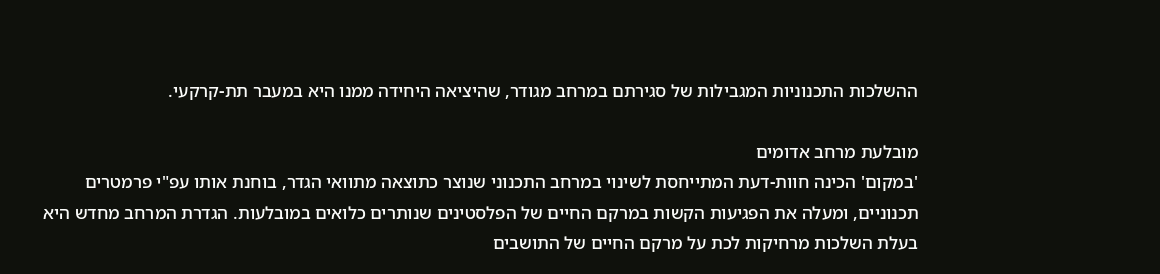ההשלכות התכנוניות המגבילות של סגירתם במרחב מגודר, שהיציאה היחידה ממנו היא במעבר תת-קרקעי.

מובלעת מרחב אדומים
'במקום' הכינה חוות-דעת המתייחסת לשינוי במרחב התכנוני שנוצר כתוצאה מתוואי הגדר, בוחנת אותו עפ"י פרמטרים תכנוניים, ומעלה את הפגיעות הקשות במרקם החיים של הפלסטינים שנותרים כלואים במובלעות. הגדרת המרחב מחדש היא בעלת השלכות מרחיקות לכת על מרקם החיים של התושבים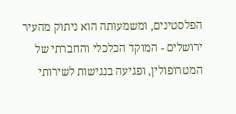הפלסטינים, ומשמעותה הוא ניתוק מהעיר ירושלים - המוקד הכלכלי והחברתי של המטרופולין, ופגיעה בנגישות לשירותי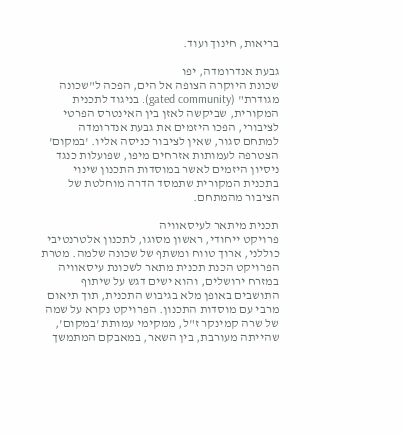בריאות, חינוך ועוד.

גבעת אנדרומדה, יפו
שכונת היוקרה הצופה אל הים, הפכה ל"שכונה מגודרת" (gated community). בניגוד לתכנית המקורית, שביקשה לאזן בין האינטרס הפרטי לציבורי, הפכו היזמים את גבעת אנדרומדה למתחם סגור, שאין לציבור כניסה אליו. 'במקום' הצטרפה לעמותות אזרחים מיפו, שפועלות כנגד ניסיון היזמים לאשר במוסדות התכנון שינוי בתכנית המקורית שתמסד הדרה מוחלטת של הציבור מהמתחם.

תכנית מיתאר לעיסאוויה
פרויקט ייחודי, ראשון מסוגו, לתכנון אלטרנטיבי כוללני, ארוך טווח ומשתף של שכונה שלמה. מטרת הפרויקט הכנת תכנית מתאר לשכונת עיסאוויה במזרח ירושלים, והוא ישים דגש על שיתוף התושבים באופן מלא בגיבוש התכנית, תוך תיאום מרבי עם מוסדות התכנון. הפרויקט נקרא על שמה של שרה קמינקר ז"ל, ממקימי עמותת 'במקום', שהייתה מעורבת, בין השאר, במאבקם המתמשך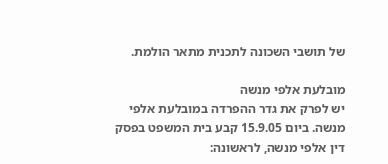של תושבי השכונה לתכנית מתאר הולמת.

מובלעת אלפי מנשה
יש לפרק את גדר ההפרדה במובלעת אלפי מנשה. ביום 15.9.05 קבע בית המשפט בפסק דין אלפי מנשה, לראשונה: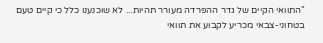"התוואי הקיים של גדר ההפרדה מעורר תהיות... לא שוכנענו כלל כי קיים טעם בטחוני-צבאי מכריע לקבוע את תוואי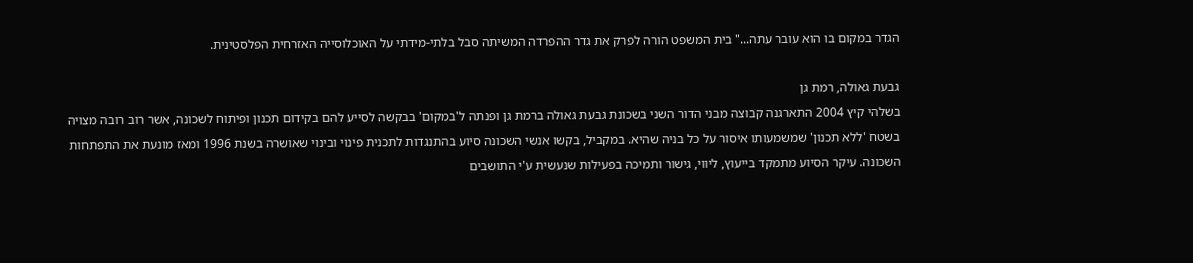הגדר במקום בו הוא עובר עתה..." בית המשפט הורה לפרק את גדר ההפרדה המשיתה סבל בלתי-מידתי על האוכלוסייה האזרחית הפלסטינית.

גבעת גאולה, רמת גן
בשלהי קיץ 2004 התארגנה קבוצה מבני הדור השני בשכונת גבעת גאולה ברמת גן ופנתה ל'במקום' בבקשה לסייע להם בקידום תכנון ופיתוח לשכונה, אשר רוב רובה מצויה בשטח 'ללא תכנון' שמשמעותו איסור על כל בניה שהיא. במקביל, בקשו אנשי השכונה סיוע בהתנגדות לתכנית פינוי ובינוי שאושרה בשנת 1996 ומאז מונעת את התפתחות השכונה. עיקר הסיוע מתמקד בייעוץ, ליווי, גישור ותמיכה בפעילות שנעשית ע'י התושבים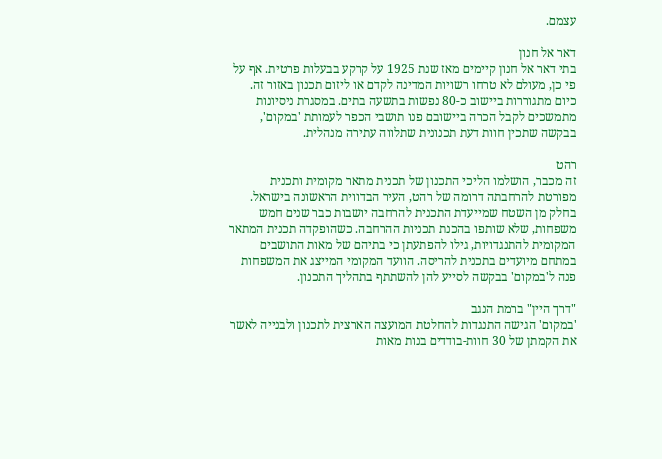עצמם.

דאר אל חנון
בתי דאר אל חנון קיימים מאז שנת 1925 על קרקע בבעלות פרטית. אף על פי כן, מעולם לא טרחו רשויות המדינה לקדם או ליזום תכנון באזור זה. כיום מתגוררות ביישוב כ-80 נפשות בתשעה בתים. במסגרת ניסיונות מתמשכים לקבל הכרה ביישובם פנו תושבי הכפר לעמותת 'במקום', בבקשה שתכין חוות דעת תכנונית שתלווה עתירה מנהלית.

רהט
זה מכבר, הושלמו הליכי התכנון של תכנית מתאר מקומית ותכנית מפורטת להרחבתה דרומה של רהט, העיר הבדווית הראשונה בישראל. בחלק מן השטח שמייעדת התכנית להרחבה יושבות כבר שנים חמש משפחות, שלא שותפו בהכנת תכניות ההרחבה. כשהופקדה תכנית המתאר המקומית להתנגדויות, גילו להפתעתן כי בתיהם של מאות התושבים במתחם מיועדים בתכנית להריסה. הוועד המקומי המייצג את המשפחות פנה ל'במקום' בבקשה לסייע להן להשתתף בתהליך התכנון.

"דרך היין" ברמת הנגב
'במקום' הגישה התנגדות להחלטת המועצה הארצית לתכנון ולבנייה לאשר את הקמתן של 30 חוות-בודדים בנות מאות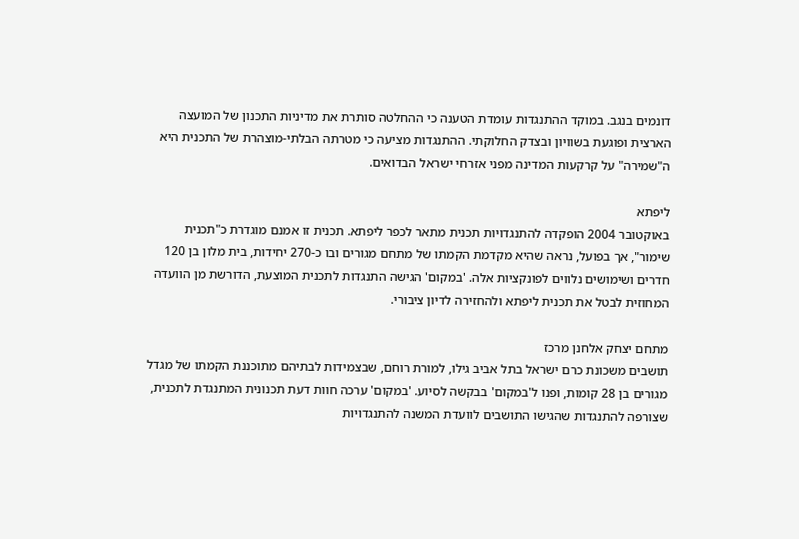דונמים בנגב. במוקד ההתנגדות עומדת הטענה כי ההחלטה סותרת את מדיניות התכנון של המועצה הארצית ופוגעת בשוויון ובצדק החלוקתי. ההתנגדות מציעה כי מטרתה הבלתי-מוצהרת של התכנית היא ה"שמירה" על קרקעות המדינה מפני אזרחי ישראל הבדואים.

ליפתא
באוקטובר 2004 הופקדה להתנגדויות תכנית מתאר לכפר ליפתא. תכנית זו אמנם מוגדרת כ"תכנית שימור", אך בפועל, נראה שהיא מקדמת הקמתו של מתחם מגורים ובו כ-270 יחידות, בית מלון בן 120 חדרים ושימושים נלווים לפונקציות אלה. 'במקום' הגישה התנגדות לתכנית המוצעת, הדורשת מן הוועדה המחוזית לבטל את תכנית ליפתא ולהחזירה לדיון ציבורי.

מתחם יצחק אלחנן מרכז
תושבים משכונת כרם ישראל בתל אביב גילו, למורת רוחם, שבצמידות לבתיהם מתוכננת הקמתו של מגדל מגורים בן 28 קומות, ופנו ל'במקום' בבקשה לסיוע. 'במקום' ערכה חוות דעת תכנונית המתנגדת לתכנית, שצורפה להתנגדות שהגישו התושבים לוועדת המשנה להתנגדויות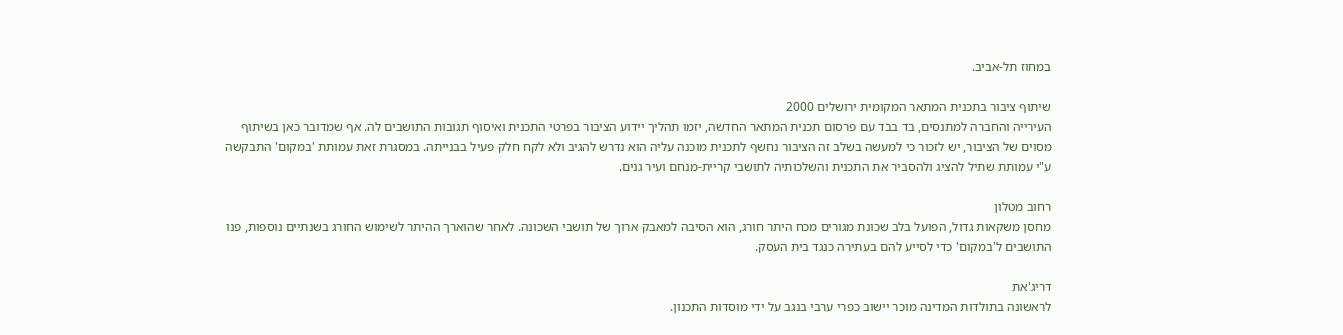במחוז תל-אביב.

שיתוף ציבור בתכנית המתאר המקומית ירושלים 2000
העירייה והחברה למתנסים, בד בבד עם פרסום תכנית המתאר החדשה, יזמו תהליך יידוע הציבור בפרטי התכנית ואיסוף תגובות התושבים לה. אף שמדובר כאן בשיתוף מסוים של הציבור, יש לזכור כי למעשה בשלב זה הציבור נחשף לתכנית מוכנה עליה הוא נדרש להגיב ולא לקח חלק פעיל בבנייתה. במסגרת זאת עמותת 'במקום' התבקשה ע"י עמותת שתיל להציג ולהסביר את התכנית והשלכותיה לתושבי קריית-מנחם ועיר גנים.

רחוב מטלון
מחסן משקאות גדול, הפועל בלב שכונת מגורים מכח היתר חורג, הוא הסיבה למאבק ארוך של תושבי השכונה. לאחר שהוארך ההיתר לשימוש החורג בשנתיים נוספות, פנו התושבים ל'במקום' כדי לסייע להם בעתירה כנגד בית העסק.

דריג'את
לראשונה בתולדות המדינה מוכר יישוב כפרי ערבי בנגב על ידי מוסדות התכנון.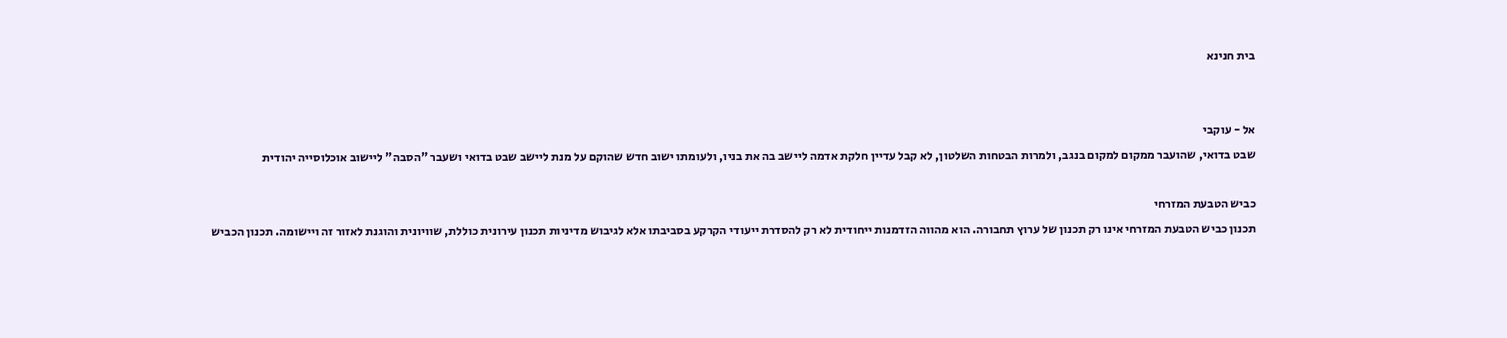בית חנינא


אל - עוקבי
שבט בדואי, שהועבר ממקום למקום בנגב, ולמרות הבטחות השלטון, לא קבל עדיין חלקת אדמה ליישב בה את בניו, ולעומתו ישוב חדש שהוקם על מנת ליישב שבט בדואי ושעבר "הסבה" ליישוב אוכלוסייה יהודית

כביש הטבעת המזרחי
תכנון כביש הטבעת המזרחי אינו רק תכנון של ערוץ תחבורה. הוא מהווה הזדמנות ייחודית לא רק להסדרת ייעודי הקרקע בסביבתו אלא לגיבוש מדיניות תכנון עירונית כוללת, שוויונית והוגנת לאזור זה ויישומה. תכנון הכביש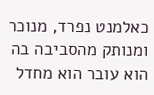כאלמנט נפרד, מנוכר ומנותק מהסביבה בה הוא עובר הוא מחדל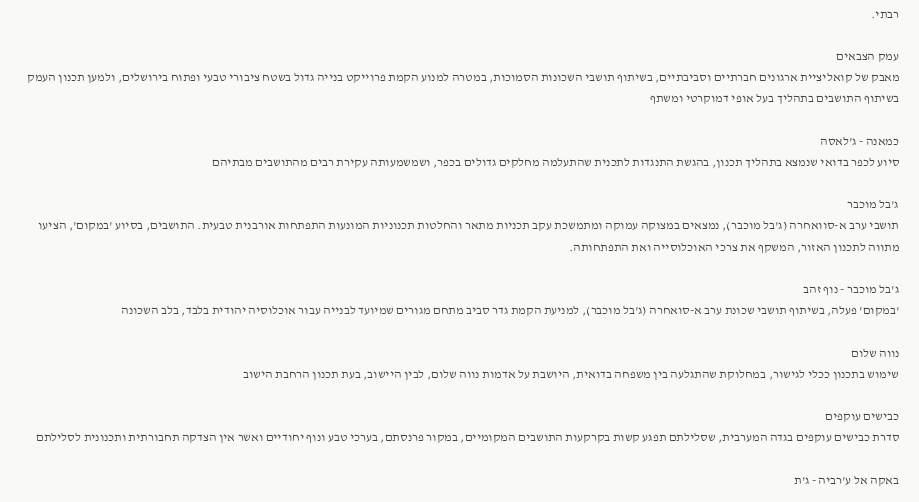רבתי.

עמק הצבאים
מאבק של קואליציית ארגונים חברתיים וסביבתיים, בשיתוף תושבי השכונות הסמוכות, במטרה למנוע הקמת פרוייקט בנייה גדול בשטח ציבורי טבעי ופתוח בירושלים, ולמען תכנון העמק בשיתוף התושבים בתהליך בעל אופי דמוקרטי ומשתף

כמאנה - ג'לאסה
סיוע לכפר בדואי שנמצא בתהליך תכנון, בהגשת התנגדות לתכנית שהתעלמה מחלקים גדולים בכפר, ושמשמעותה עקירת רבים מהתושבים מבתיהם

ג'בל מוכבר
תושבי ערב א-סוואחרה (ג'בל מוכבר), נמצאים במצוקה עמוקה ומתמשכת עקב תכניות מתאר והחלטות תכנוניות המונעות התפתחות אורבנית טבעית. התושבים, בסיוע 'במקום', הציעו מתווה לתכנון האזור, המשקף את צרכי האוכלוסייה ואת התפתחותה.

ג'בל מוכבר - נוף זהב
'במקום' פעלה, בשיתוף תושבי שכונת ערב א-סואחרה (ג'בל מוכבר), למניעת הקמת גדר סביב מתחם מגורים שמיועד לבנייה עבור אוכלוסיה יהודית בלבד, בלב השכונה

נווה שלום
שימוש בתכנון ככלי לגישור, במחלוקת שהתגלעה בין משפחה בדואית, היושבת על אדמות נווה שלום, לבין היישוב, בעת תכנון הרחבת הישוב

כבישים עוקפים
סדרת כבישים עוקפים בגדה המערבית, שסלילתם תפגע קשות בקרקעות התושבים המקומיים, במקור פרנסתם, בערכי טבע ונוף יחודיים ואשר אין הצדקה תחבורתית ותכנונית לסלילתם

באקה אל ע'רביה - ג'ת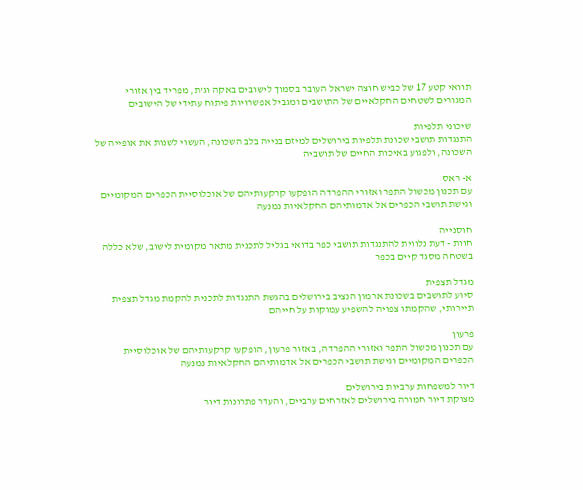תוואי קטע 17 של כביש חוצה ישראל העובר בסמוך לישובים באקה וג'ת, מפריד בין אזורי המגורים לשטחים החקלאיים של התושבים ומגביל אפשרויות פיתוח עתידי של הישובים

שיכוני תלפיות
התנגדות תושבי שכונת תלפיות בירושלים למיזם בנייה בלב השכונה, העשוי לשנות את אופייה של השכונה, ולפגוע באיכות החיים של תושביה

א- ראס
עם תכנון מכשול התפר ואזורי ההפרדה הופקעו קרקעותיהם של אוכלוסיית הכפרים המקומיים וגישת תושבי הכפרים אל אדמותיהם החקלאיות נמנעה

חוסנייה
חוות - דעת נלווית להתנגדות תושבי כפר בדואי בגליל לתכנית מתאר מקומית לישוב, שלא כללה בשטחה מסגד קיים בכפר

מגדל תצפית
סיוע לתושבים בשכונת ארמון הנציב בירושלים בהגשת התנגדות לתכנית להקמת מגדל תצפית תיירותי, שהקמתו צפויה להשפיע עמוקות על חייהם

פרעון
עם תכנון מכשול התפר ואזורי ההפרדה, באזור פרעון, הופקעו קרקעותיהם של אוכלוסיית הכפרים המקומיים וגישת תושבי הכפרים אל אדמותיהם החקלאיות נמנעה

דיור למשפחות ערביות בירושלים
מצוקת דיור חמורה בירושלים לאזרחים ערביים, והעדר פתרונות דיור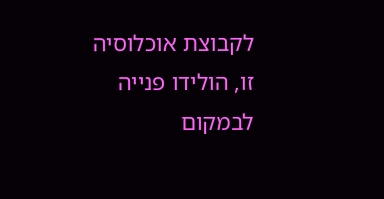לקבוצת אוכלוסיה זו, הולידו פנייה לבמקום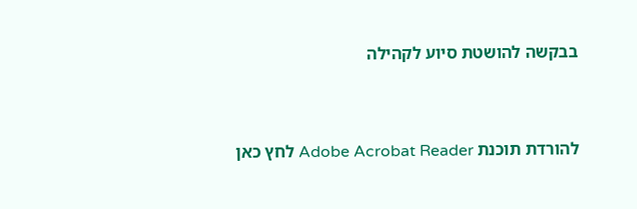בבקשה להושטת סיוע לקהילה



להורדת תוכנת Adobe Acrobat Reader לחץ כאן